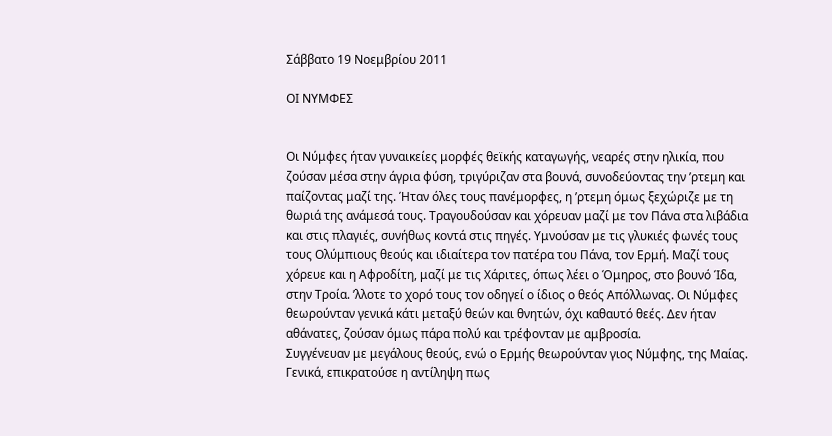Σάββατο 19 Νοεμβρίου 2011

ΟΙ ΝΥΜΦΕΣ


Οι Νύμφες ήταν γυναικείες μορφές θεϊκής καταγωγής, νεαρές στην ηλικία, που ζούσαν μέσα στην άγρια φύση, τριγύριζαν στα βουνά, συνοδεύοντας την ’ρτεμη και παίζοντας μαζί της. Ήταν όλες τους πανέμορφες, η ’ρτεμη όμως ξεχώριζε με τη θωριά της ανάμεσά τους. Τραγουδούσαν και χόρευαν μαζί με τον Πάνα στα λιβάδια και στις πλαγιές, συνήθως κοντά στις πηγές. Υμνούσαν με τις γλυκιές φωνές τους τους Ολύμπιους θεούς και ιδιαίτερα τον πατέρα του Πάνα, τον Ερμή. Μαζί τους χόρευε και η Αφροδίτη, μαζί με τις Χάριτες, όπως λέει ο Όμηρος, στο βουνό Ίδα, στην Τροία. ’λλοτε το χορό τους τον οδηγεί ο ίδιος ο θεός Απόλλωνας. Οι Νύμφες θεωρούνταν γενικά κάτι μεταξύ θεών και θνητών, όχι καθαυτό θεές. Δεν ήταν αθάνατες, ζούσαν όμως πάρα πολύ και τρέφονταν με αμβροσία.
Συγγένευαν με μεγάλους θεούς, ενώ ο Ερμής θεωρούνταν γιος Νύμφης, της Μαίας. Γενικά, επικρατούσε η αντίληψη πως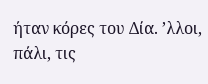ήταν κόρες του Δία. ’λλοι, πάλι, τις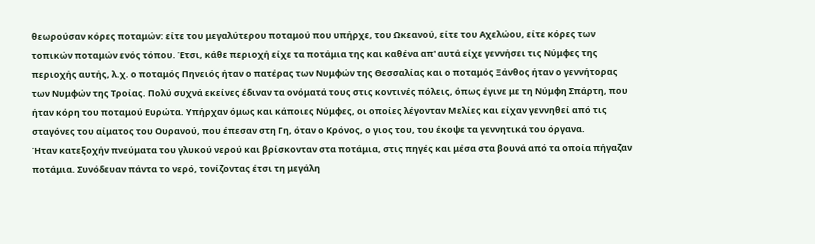θεωρούσαν κόρες ποταμών: είτε του μεγαλύτερου ποταμού που υπήρχε, του Ωκεανού, είτε του Αχελώου, είτε κόρες των τοπικών ποταμών ενός τόπου. Έτσι, κάθε περιοχή είχε τα ποτάμια της και καθένα απ' αυτά είχε γεννήσει τις Νύμφες της περιοχής αυτής, λ.χ. ο ποταμός Πηνειός ήταν ο πατέρας των Νυμφών της Θεσσαλίας και ο ποταμός Ξάνθος ήταν ο γεννήτορας των Νυμφών της Τροίας. Πολύ συχνά εκείνες έδιναν τα ονόματά τους στις κοντινές πόλεις, όπως έγινε με τη Νύμφη Σπάρτη, που ήταν κόρη του ποταμού Ευρώτα. Υπήρχαν όμως και κάποιες Νύμφες, οι οποίες λέγονταν Μελίες και είχαν γεννηθεί από τις σταγόνες του αίματος του Ουρανού, που έπεσαν στη Γη, όταν ο Κρόνος, ο γιος του, του έκοψε τα γεννητικά του όργανα.
Ήταν κατεξοχήν πνεύματα του γλυκού νερού και βρίσκονταν στα ποτάμια, στις πηγές και μέσα στα βουνά από τα οποία πήγαζαν ποτάμια. Συνόδευαν πάντα το νερό, τονίζοντας έτσι τη μεγάλη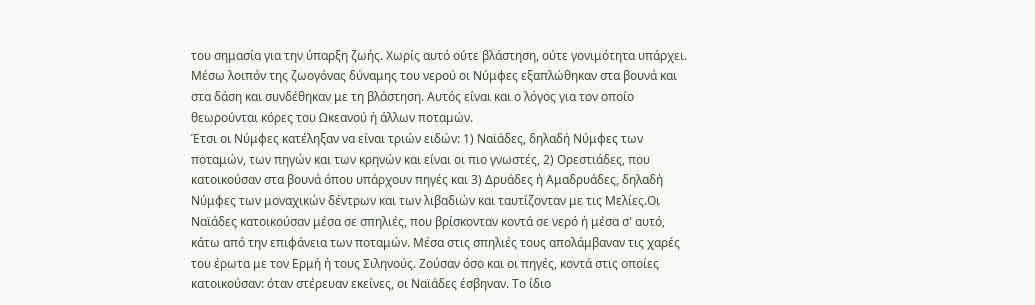του σημασία για την ύπαρξη ζωής. Χωρίς αυτό ούτε βλάστηση, ούτε γονιμότητα υπάρχει. Μέσω λοιπόν της ζωογόνας δύναμης του νερού οι Νύμφες εξαπλώθηκαν στα βουνά και στα δάση και συνδέθηκαν με τη βλάστηση. Αυτός είναι και ο λόγος για τον οποίο θεωρούνται κόρες του Ωκεανού ή άλλων ποταμών.
Έτσι οι Νύμφες κατέληξαν να είναι τριών ειδών: 1) Ναϊάδες, δηλαδή Νύμφες των ποταμών, των πηγών και των κρηνών και είναι οι πιο γνωστές, 2) Ορεστιάδες, που κατοικούσαν στα βουνά όπου υπάρχουν πηγές και 3) Δρυάδες ή Αμαδρυάδες, δηλαδή Νύμφες των μοναχικών δέντρων και των λιβαδιών και ταυτίζονταν με τις Μελίες.Οι Ναϊάδες κατοικούσαν μέσα σε σπηλιές, που βρίσκονταν κοντά σε νερό ή μέσα σ' αυτό, κάτω από την επιφάνεια των ποταμών. Μέσα στις σπηλιές τους απολάμβαναν τις χαρές του έρωτα με τον Ερμή ή τους Σιληνούς. Ζούσαν όσο και οι πηγές, κοντά στις οποίες κατοικούσαν: όταν στέρευαν εκείνες, οι Ναϊάδες έσβηναν. Το ίδιο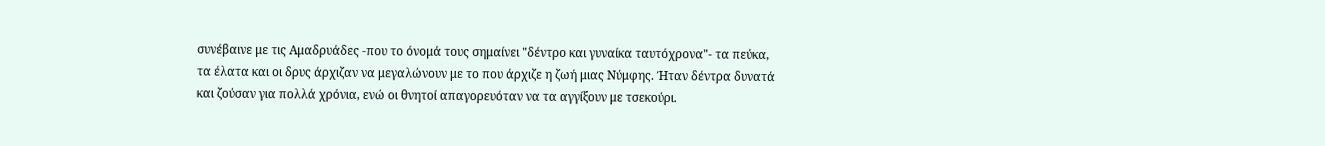συνέβαινε με τις Αμαδρυάδες -που το όνομά τους σημαίνει "δέντρο και γυναίκα ταυτόχρονα"- τα πεύκα, τα έλατα και οι δρυς άρχιζαν να μεγαλώνουν με το που άρχιζε η ζωή μιας Νύμφης. Ήταν δέντρα δυνατά και ζούσαν για πολλά χρόνια, ενώ οι θνητοί απαγορευόταν να τα αγγίξουν με τσεκούρι.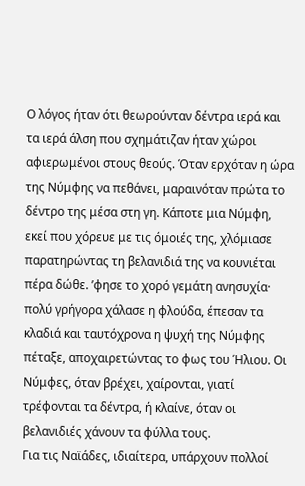Ο λόγος ήταν ότι θεωρούνταν δέντρα ιερά και τα ιερά άλση που σχημάτιζαν ήταν χώροι αφιερωμένοι στους θεούς. Όταν ερχόταν η ώρα της Νύμφης να πεθάνει, μαραινόταν πρώτα το δέντρο της μέσα στη γη. Κάποτε μια Νύμφη, εκεί που χόρευε με τις όμοιές της, χλόμιασε παρατηρώντας τη βελανιδιά της να κουνιέται πέρα δώθε. ’φησε το χορό γεμάτη ανησυχία· πολύ γρήγορα χάλασε η φλούδα, έπεσαν τα κλαδιά και ταυτόχρονα η ψυχή της Νύμφης πέταξε, αποχαιρετώντας το φως του Ήλιου. Οι Νύμφες, όταν βρέχει, χαίρονται, γιατί τρέφονται τα δέντρα, ή κλαίνε, όταν οι βελανιδιές χάνουν τα φύλλα τους.
Για τις Ναϊάδες, ιδιαίτερα, υπάρχουν πολλοί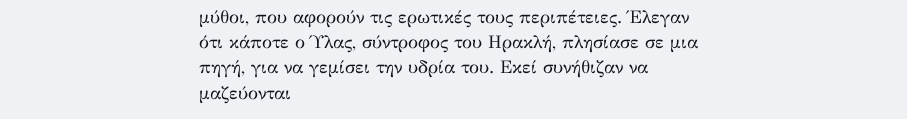μύθοι, που αφορούν τις ερωτικές τους περιπέτειες. Έλεγαν ότι κάποτε ο Ύλας, σύντροφος του Ηρακλή, πλησίασε σε μια πηγή, για να γεμίσει την υδρία του. Εκεί συνήθιζαν να μαζεύονται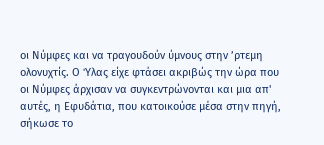οι Νύμφες και να τραγουδούν ύμνους στην ’ρτεμη ολονυχτίς. Ο Ύλας είχε φτάσει ακριβώς την ώρα που οι Νύμφες άρχισαν να συγκεντρώνονται και μια απ' αυτές, η Εφυδάτια, που κατοικούσε μέσα στην πηγή, σήκωσε το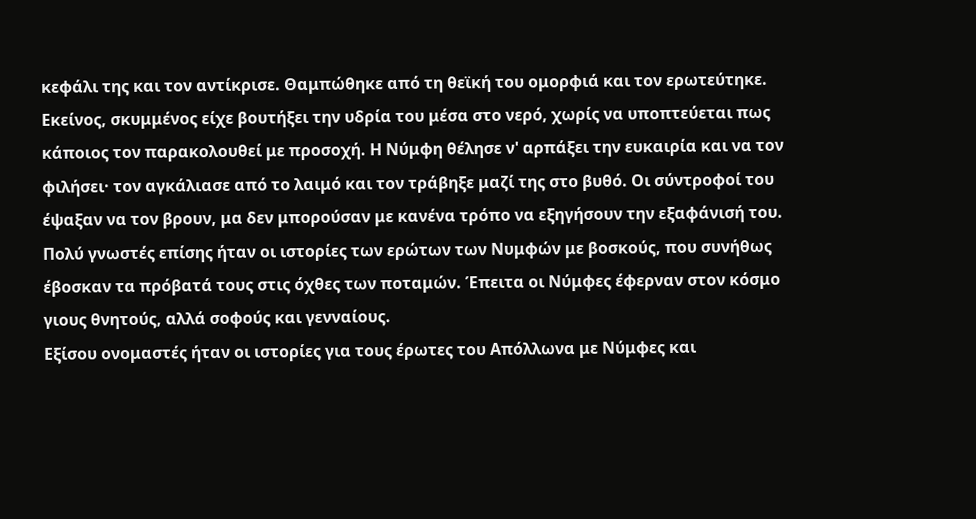κεφάλι της και τον αντίκρισε. Θαμπώθηκε από τη θεϊκή του ομορφιά και τον ερωτεύτηκε. Εκείνος, σκυμμένος είχε βουτήξει την υδρία του μέσα στο νερό, χωρίς να υποπτεύεται πως κάποιος τον παρακολουθεί με προσοχή. Η Νύμφη θέλησε ν' αρπάξει την ευκαιρία και να τον φιλήσει· τον αγκάλιασε από το λαιμό και τον τράβηξε μαζί της στο βυθό. Οι σύντροφοί του έψαξαν να τον βρουν, μα δεν μπορούσαν με κανένα τρόπο να εξηγήσουν την εξαφάνισή του. Πολύ γνωστές επίσης ήταν οι ιστορίες των ερώτων των Νυμφών με βοσκούς, που συνήθως έβοσκαν τα πρόβατά τους στις όχθες των ποταμών. Έπειτα οι Νύμφες έφερναν στον κόσμο γιους θνητούς, αλλά σοφούς και γενναίους.
Εξίσου ονομαστές ήταν οι ιστορίες για τους έρωτες του Απόλλωνα με Νύμφες και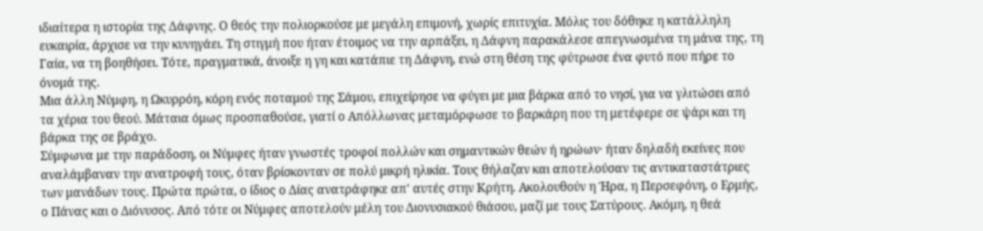ιδιαίτερα η ιστορία της Δάφνης. Ο θεός την πολιορκούσε με μεγάλη επιμονή, χωρίς επιτυχία. Μόλις του δόθηκε η κατάλληλη ευκαιρία, άρχισε να την κυνηγάει. Τη στιγμή που ήταν έτοιμος να την αρπάξει, η Δάφνη παρακάλεσε απεγνωσμένα τη μάνα της, τη Γαία, να τη βοηθήσει. Τότε, πραγματικά, άνοιξε η γη και κατάπιε τη Δάφνη, ενώ στη θέση της φύτρωσε ένα φυτό που πήρε το όνομά της.
Μια άλλη Νύμφη, η Ωκυρρόη, κόρη ενός ποταμού της Σάμου, επιχείρησε να φύγει με μια βάρκα από το νησί, για να γλιτώσει από τα χέρια του θεού. Μάταια όμως προσπαθούσε, γιατί ο Απόλλωνας μεταμόρφωσε το βαρκάρη που τη μετέφερε σε ψάρι και τη βάρκα της σε βράχο.
Σύμφωνα με την παράδοση, οι Νύμφες ήταν γνωστές τροφοί πολλών και σημαντικών θεών ή ηρώων· ήταν δηλαδή εκείνες που αναλάμβαναν την ανατροφή τους, όταν βρίσκονταν σε πολύ μικρή ηλικία. Τους θήλαζαν και αποτελούσαν τις αντικαταστάτριες των μανάδων τους. Πρώτα πρώτα, ο ίδιος ο Δίας ανατράφηκε απ' αυτές στην Κρήτη. Ακολουθούν η Ήρα, η Περσεφόνη, ο Ερμής, ο Πάνας και ο Διόνυσος. Από τότε οι Νύμφες αποτελούν μέλη του Διονυσιακού θιάσου, μαζί με τους Σατύρους. Ακόμη, η θεά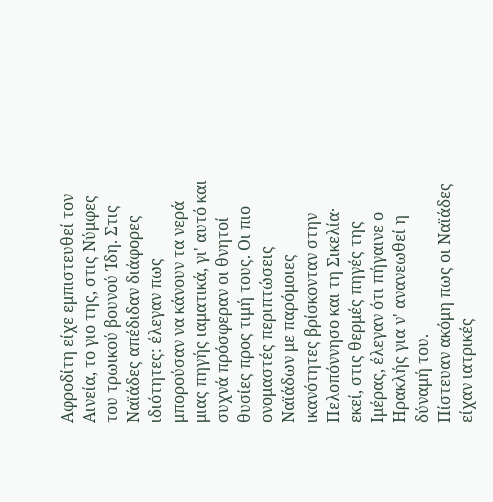Αφροδίτη είχε εμπιστευθεί τον Αινεία, το γιο της, στις Νύμφες του τρωικού βουνού Ίδη. Στις Ναϊάδες απέδιδαν διάφορες ιδιότητες: έλεγαν πως μπορούσαν να κάνουν τα νερά μιας πηγής ιαματικά, γι' αυτό και συχνά πρόσφεραν οι θνητοί θυσίες προς τιμή τους. Οι πιο ονομαστές περιπτώσεις Ναϊάδων με παρόμοιες ικανότητες βρίσκονταν στην Πελοπόννησο και τη Σικελία· εκεί, στις θερμές πηγές της Ιμέρας, έλεγαν ότι πήγαινε ο Ηρακλής για ν' ανανεωθεί η δύναμή του.
Πίστευαν ακόμη πως οι Ναϊάδες είχαν ιατρικές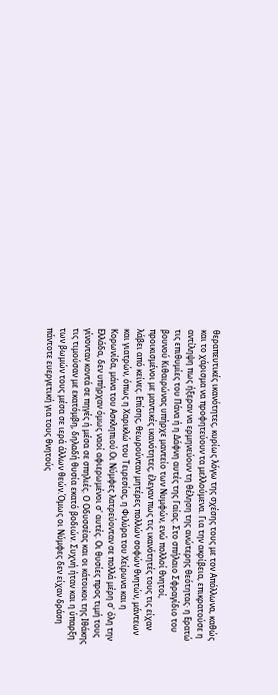θεραπευτικές ικανότητες, κυρίως λόγω της σχέσης τους με τον Απόλλωνα, καθώς και το χάρισμα να προφητεύουν τα μελλούμενα. Για την ακρίβεια, επικρατούσε η αντίληψη πως ήξεραν να ερμηνεύουν τη θέληση της ανώτερης θεότητας· η Ερατώ τις επιθυμίες του Πάνα ή η Δάφνη αυτές της Γαίας. Στο σπήλαιο Σφραγίδιο του βουνού Κιθαιρώνας υπήρχε μαντείο των Νυμφών, ενώ πολλοί θνητοί, προικισμένοι με μαντικές ικανότητες, έλεγαν πως τις ικανότητές τους τις είχαν λάβει από κείνες. Επίσης, θεωρούνταν μητέρες πολλών σοφών θνητών, μάντεων και γιατρών, όπως η Χαρικλώ του Τειρεσίας, η Φιλύρα του Χείρωνα και η Κορωνίδα, μάνα του Ασκληπιού.Οι Νύμφες λατρεύονταν σε πολλά μέρη σ' όλη την Ελλάδα, δεν υπήρχαν όμως ναοί αφιερωμένοι σ' αυτές. Οι θυσίες προς τιμή τους γίνονταν κοντά σε πηγές ή μέσα σε σπηλιές. Ο Οδυσσέας και οι κάτοικοι της Ιθάκης τις τιμούσαν με εκατόμβη, δηλαδή θυσία εκατό βοδιών. Συχνή ήταν και η ύπαρξη των βωμών τους μέσα σε ιερά άλλων θεών.Όμως οι Νύμφες δεν είχαν δράση πάντοτε ευεργετική για τους θνητούς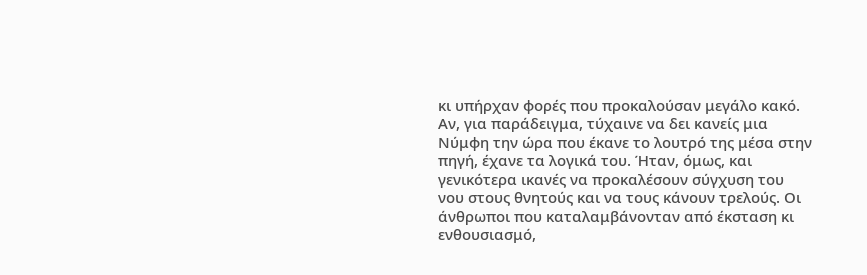κι υπήρχαν φορές που προκαλούσαν μεγάλο κακό. Αν, για παράδειγμα, τύχαινε να δει κανείς μια Νύμφη την ώρα που έκανε το λουτρό της μέσα στην πηγή, έχανε τα λογικά του. Ήταν, όμως, και γενικότερα ικανές να προκαλέσουν σύγχυση του νου στους θνητούς και να τους κάνουν τρελούς. Οι άνθρωποι που καταλαμβάνονταν από έκσταση κι ενθουσιασμό,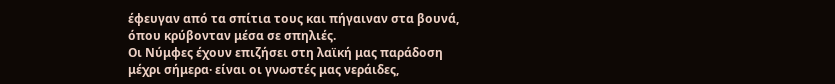έφευγαν από τα σπίτια τους και πήγαιναν στα βουνά, όπου κρύβονταν μέσα σε σπηλιές.
Οι Νύμφες έχουν επιζήσει στη λαϊκή μας παράδοση μέχρι σήμερα· είναι οι γνωστές μας νεράιδες,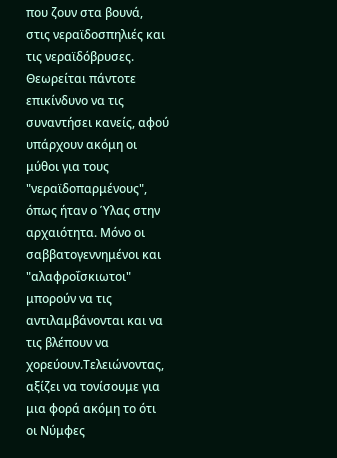που ζουν στα βουνά, στις νεραϊδοσπηλιές και τις νεραϊδόβρυσες. Θεωρείται πάντοτε επικίνδυνο να τις συναντήσει κανείς, αφού υπάρχουν ακόμη οι μύθοι για τους "νεραϊδοπαρμένους", όπως ήταν ο Ύλας στην αρχαιότητα. Μόνο οι σαββατογεννημένοι και "αλαφροΐσκιωτοι" μπορούν να τις αντιλαμβάνονται και να τις βλέπουν να χορεύουν.Τελειώνοντας, αξίζει να τονίσουμε για μια φορά ακόμη το ότι οι Νύμφες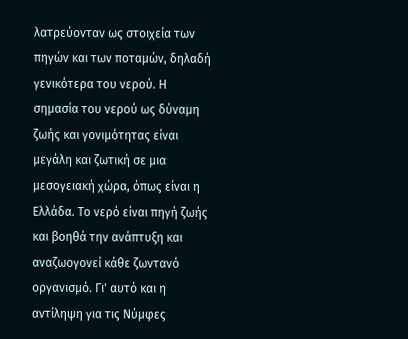λατρεύονταν ως στοιχεία των πηγών και των ποταμών, δηλαδή γενικότερα του νερού. Η σημασία του νερού ως δύναμη ζωής και γονιμότητας είναι μεγάλη και ζωτική σε μια μεσογειακή χώρα, όπως είναι η Ελλάδα. Το νερό είναι πηγή ζωής και βοηθά την ανάπτυξη και αναζωογονεί κάθε ζωντανό οργανισμό. Γι' αυτό και η αντίληψη για τις Νύμφες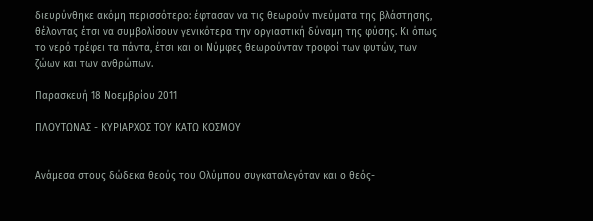διευρύνθηκε ακόμη περισσότερο: έφτασαν να τις θεωρούν πνεύματα της βλάστησης, θέλοντας έτσι να συμβολίσουν γενικότερα την οργιαστική δύναμη της φύσης. Κι όπως το νερό τρέφει τα πάντα, έτσι και οι Νύμφες θεωρούνταν τροφοί των φυτών, των ζώων και των ανθρώπων.

Παρασκευή 18 Νοεμβρίου 2011

ΠΛΟΥΤΩΝΑΣ - ΚΥΡΙΑΡΧΟΣ ΤΟΥ ΚΑΤΩ ΚΟΣΜΟΥ


Ανάμεσα στους δώδεκα θεούς του Ολύμπου συγκαταλεγόταν και ο θεός-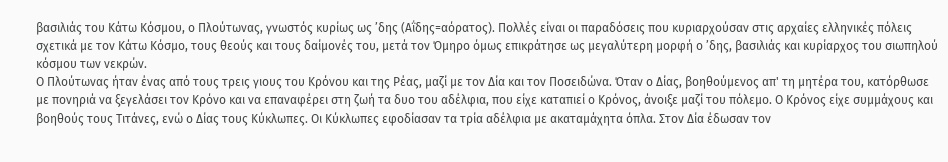βασιλιάς του Κάτω Κόσμου, ο Πλούτωνας, γνωστός κυρίως ως ’δης (Αΐδης=αόρατος). Πολλές είναι οι παραδόσεις που κυριαρχούσαν στις αρχαίες ελληνικές πόλεις σχετικά με τον Κάτω Κόσμο, τους θεούς και τους δαίμονές του, μετά τον Όμηρο όμως επικράτησε ως μεγαλύτερη μορφή ο ’δης, βασιλιάς και κυρίαρχος του σιωπηλού κόσμου των νεκρών.
Ο Πλούτωνας ήταν ένας από τους τρεις γιους του Κρόνου και της Ρέας, μαζί με τον Δία και τον Ποσειδώνα. Όταν ο Δίας, βοηθούμενος απ' τη μητέρα του, κατόρθωσε με πονηριά να ξεγελάσει τον Κρόνο και να επαναφέρει στη ζωή τα δυο του αδέλφια, που είχε καταπιεί ο Κρόνος, άνοιξε μαζί του πόλεμο. Ο Κρόνος είχε συμμάχους και βοηθούς τους Τιτάνες, ενώ ο Δίας τους Κύκλωπες. Οι Κύκλωπες εφοδίασαν τα τρία αδέλφια με ακαταμάχητα όπλα. Στον Δία έδωσαν τον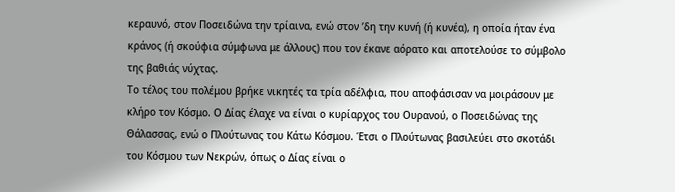κεραυνό, στον Ποσειδώνα την τρίαινα, ενώ στον ’δη την κυνή (ή κυνέα), η οποία ήταν ένα κράνος (ή σκούφια σύμφωνα με άλλους) που τον έκανε αόρατο και αποτελούσε το σύμβολο της βαθιάς νύχτας.
Το τέλος του πολέμου βρήκε νικητές τα τρία αδέλφια, που αποφάσισαν να μοιράσουν με κλήρο τον Κόσμο. Ο Δίας έλαχε να είναι ο κυρίαρχος του Ουρανού, ο Ποσειδώνας της Θάλασσας, ενώ ο Πλούτωνας του Κάτω Κόσμου. Έτσι ο Πλούτωνας βασιλεύει στο σκοτάδι του Κόσμου των Νεκρών, όπως ο Δίας είναι ο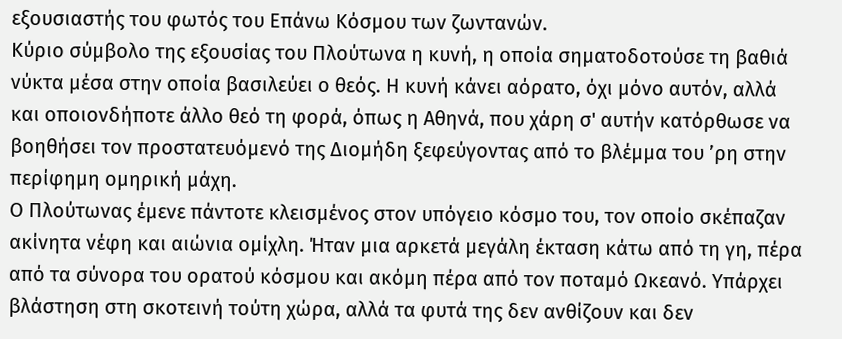εξουσιαστής του φωτός του Επάνω Κόσμου των ζωντανών.
Κύριο σύμβολο της εξουσίας του Πλούτωνα η κυνή, η οποία σηματοδοτούσε τη βαθιά νύκτα μέσα στην οποία βασιλεύει ο θεός. Η κυνή κάνει αόρατο, όχι μόνο αυτόν, αλλά και οποιονδήποτε άλλο θεό τη φορά, όπως η Αθηνά, που χάρη σ' αυτήν κατόρθωσε να βοηθήσει τον προστατευόμενό της Διομήδη ξεφεύγοντας από το βλέμμα του ’ρη στην περίφημη ομηρική μάχη.
Ο Πλούτωνας έμενε πάντοτε κλεισμένος στον υπόγειο κόσμο του, τον οποίο σκέπαζαν ακίνητα νέφη και αιώνια ομίχλη. Ήταν μια αρκετά μεγάλη έκταση κάτω από τη γη, πέρα από τα σύνορα του ορατού κόσμου και ακόμη πέρα από τον ποταμό Ωκεανό. Υπάρχει βλάστηση στη σκοτεινή τούτη χώρα, αλλά τα φυτά της δεν ανθίζουν και δεν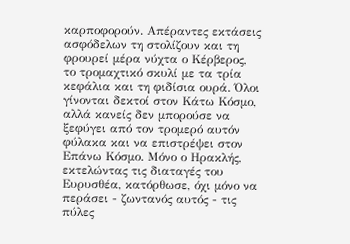καρποφορούν. Απέραντες εκτάσεις ασφόδελων τη στολίζουν και τη φρουρεί μέρα νύχτα ο Κέρβερος, το τρομαχτικό σκυλί με τα τρία κεφάλια και τη φιδίσια ουρά. Όλοι γίνονται δεκτοί στον Κάτω Κόσμο, αλλά κανείς δεν μπορούσε να ξεφύγει από τον τρομερό αυτόν φύλακα και να επιστρέψει στον Επάνω Κόσμο. Μόνο ο Ηρακλής, εκτελώντας τις διαταγές του Ευρυσθέα, κατόρθωσε, όχι μόνο να περάσει - ζωντανός αυτός - τις πύλες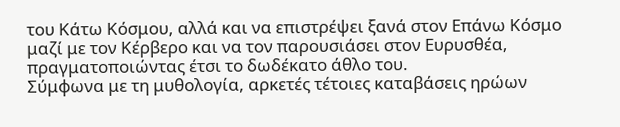του Κάτω Κόσμου, αλλά και να επιστρέψει ξανά στον Επάνω Κόσμο μαζί με τον Κέρβερο και να τον παρουσιάσει στον Ευρυσθέα, πραγματοποιώντας έτσι το δωδέκατο άθλο του.
Σύμφωνα με τη μυθολογία, αρκετές τέτοιες καταβάσεις ηρώων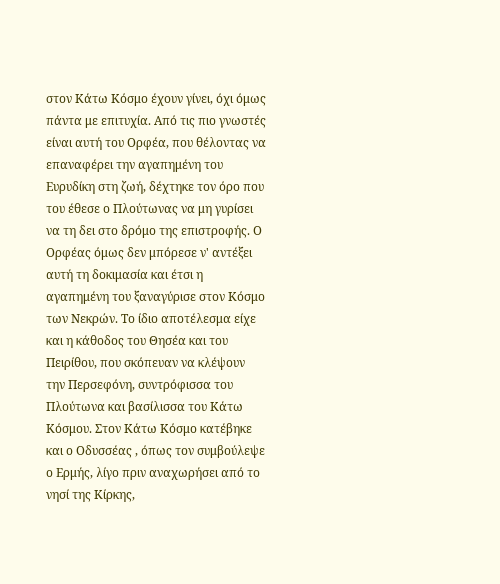στον Κάτω Κόσμο έχουν γίνει, όχι όμως πάντα με επιτυχία. Από τις πιο γνωστές είναι αυτή του Ορφέα, που θέλοντας να επαναφέρει την αγαπημένη του Ευρυδίκη στη ζωή, δέχτηκε τον όρο που του έθεσε ο Πλούτωνας να μη γυρίσει να τη δει στο δρόμο της επιστροφής. Ο Ορφέας όμως δεν μπόρεσε ν' αντέξει αυτή τη δοκιμασία και έτσι η αγαπημένη του ξαναγύρισε στον Κόσμο των Νεκρών. Το ίδιο αποτέλεσμα είχε και η κάθοδος του Θησέα και του Πειρίθου, που σκόπευαν να κλέψουν την Περσεφόνη, συντρόφισσα του Πλούτωνα και βασίλισσα του Κάτω Κόσμου. Στον Κάτω Κόσμο κατέβηκε και ο Οδυσσέας , όπως τον συμβούλεψε ο Ερμής, λίγο πριν αναχωρήσει από το νησί της Κίρκης,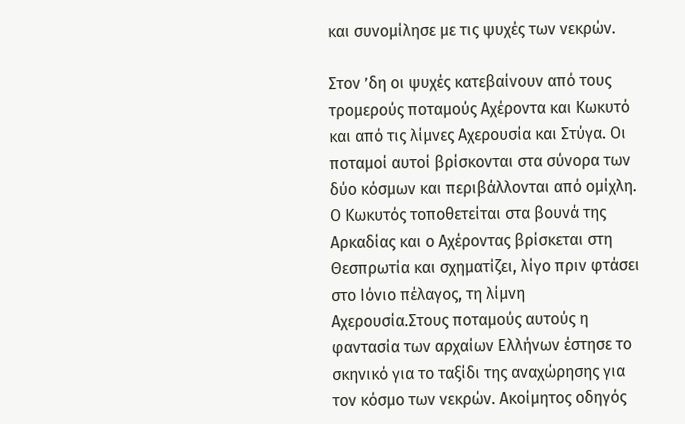και συνομίλησε με τις ψυχές των νεκρών.

Στον ’δη οι ψυχές κατεβαίνουν από τους τρομερούς ποταμούς Αχέροντα και Κωκυτό και από τις λίμνες Αχερουσία και Στύγα. Οι ποταμοί αυτοί βρίσκονται στα σύνορα των δύο κόσμων και περιβάλλονται από ομίχλη. Ο Κωκυτός τοποθετείται στα βουνά της Αρκαδίας και ο Αχέροντας βρίσκεται στη Θεσπρωτία και σχηματίζει, λίγο πριν φτάσει στο Ιόνιο πέλαγος, τη λίμνη Αχερουσία.Στους ποταμούς αυτούς η φαντασία των αρχαίων Ελλήνων έστησε το σκηνικό για το ταξίδι της αναχώρησης για τον κόσμο των νεκρών. Ακοίμητος οδηγός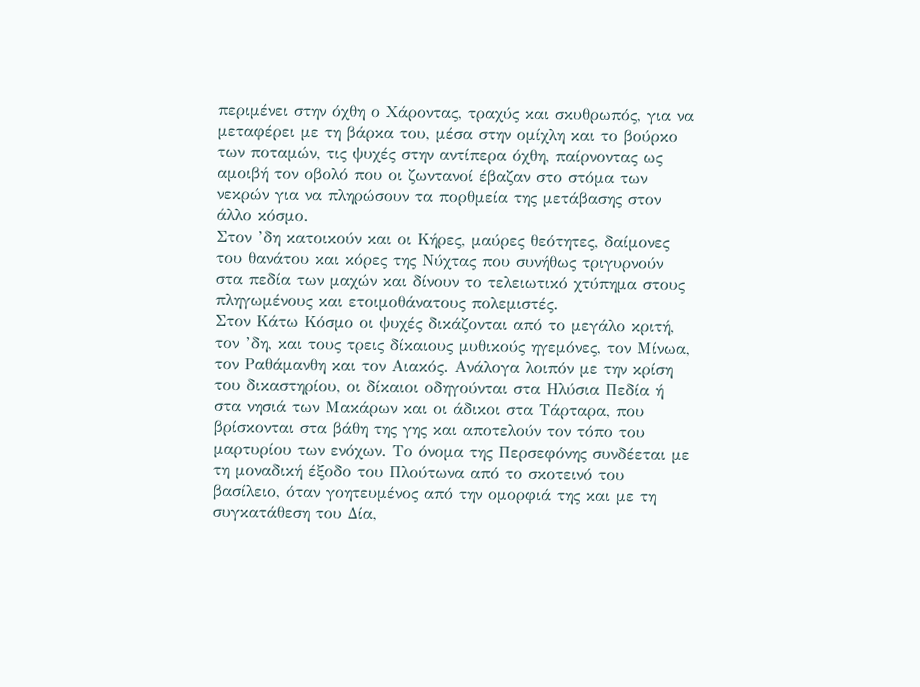περιμένει στην όχθη ο Χάροντας, τραχύς και σκυθρωπός, για να μεταφέρει με τη βάρκα του, μέσα στην ομίχλη και το βούρκο των ποταμών, τις ψυχές στην αντίπερα όχθη, παίρνοντας ως αμοιβή τον οβολό που οι ζωντανοί έβαζαν στο στόμα των νεκρών για να πληρώσουν τα πορθμεία της μετάβασης στον άλλο κόσμο.
Στον ’δη κατοικούν και οι Κήρες, μαύρες θεότητες, δαίμονες του θανάτου και κόρες της Νύχτας που συνήθως τριγυρνούν στα πεδία των μαχών και δίνουν το τελειωτικό χτύπημα στους πληγωμένους και ετοιμοθάνατους πολεμιστές.
Στον Κάτω Κόσμο οι ψυχές δικάζονται από το μεγάλο κριτή, τον ’δη, και τους τρεις δίκαιους μυθικούς ηγεμόνες, τον Μίνωα, τον Ραθάμανθη και τον Αιακός. Ανάλογα λοιπόν με την κρίση του δικαστηρίου, οι δίκαιοι οδηγούνται στα Ηλύσια Πεδία ή στα νησιά των Μακάρων και οι άδικοι στα Τάρταρα, που βρίσκονται στα βάθη της γης και αποτελούν τον τόπο του μαρτυρίου των ενόχων. Το όνομα της Περσεφόνης συνδέεται με τη μοναδική έξοδο του Πλούτωνα από το σκοτεινό του βασίλειο, όταν γοητευμένος από την ομορφιά της και με τη συγκατάθεση του Δία,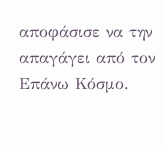αποφάσισε να την απαγάγει από τον Επάνω Κόσμο.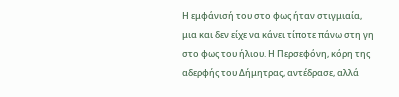Η εμφάνισή του στο φως ήταν στιγμιαία, μια και δεν είχε να κάνει τίποτε πάνω στη γη στο φως του ήλιου. Η Περσεφόνη, κόρη της αδερφής του Δήμητρας, αντέδρασε, αλλά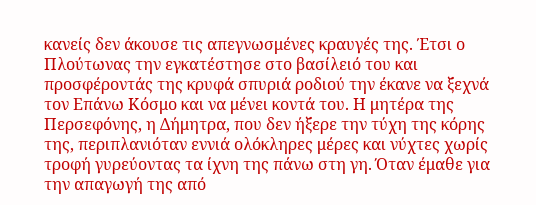κανείς δεν άκουσε τις απεγνωσμένες κραυγές της. Έτσι ο Πλούτωνας την εγκατέστησε στο βασίλειό του και προσφέροντάς της κρυφά σπυριά ροδιού την έκανε να ξεχνά τον Επάνω Κόσμο και να μένει κοντά του. Η μητέρα της Περσεφόνης, η Δήμητρα, που δεν ήξερε την τύχη της κόρης της, περιπλανιόταν εννιά ολόκληρες μέρες και νύχτες χωρίς τροφή γυρεύοντας τα ίχνη της πάνω στη γη. Όταν έμαθε για την απαγωγή της από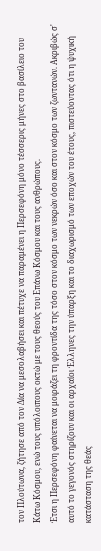τον Πλούτωνα, ζήτησε από τον Δία να μεσολαβήσει και πέτυχε να παραμένει η Περσεφόνη μόνο τέσσερις μήνες στο βασίλειο του Κάτω Κόσμου, ενώ τους υπόλοιπους οκτώ με τους θεούς του Επάνω Κόσμου και τους ανθρώπους.
Έτσι η Περσεφόνη φαίνεται να μοιράζει τη φροντίδα της τόσο στον κόσμο των νεκρών όσο και στον κόσμο των ζωντανών. Ακριβώς σ' αυτό το γεγονός στηρίζουν και οι αρχαίοι Έλληνες την ύπαρξη και το διαχωρισμό των εποχών του έτους, πιστεύοντας ότι η ψυχική κατάσταση της θεάς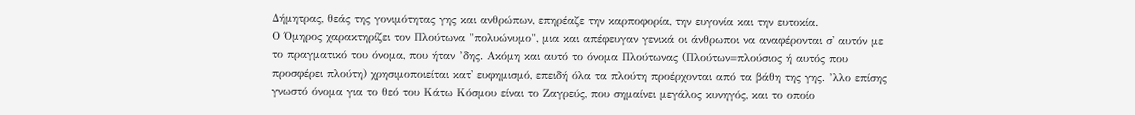Δήμητρας, θεάς της γονιμότητας γης και ανθρώπων, επηρέαζε την καρποφορία, την ευγονία και την ευτοκία.
Ο Όμηρος χαρακτηρίζει τον Πλούτωνα "πολυώνυμο", μια και απέφευγαν γενικά οι άνθρωποι να αναφέρονται σ' αυτόν με το πραγματικό του όνομα, που ήταν ’δης. Ακόμη και αυτό το όνομα Πλούτωνας (Πλούτων=πλούσιος ή αυτός που προσφέρει πλούτη) χρησιμοποιείται κατ' ευφημισμό, επειδή όλα τα πλούτη προέρχονται από τα βάθη της γης. ’λλο επίσης γνωστό όνομα για το θεό του Κάτω Κόσμου είναι το Ζαγρεύς, που σημαίνει μεγάλος κυνηγός, και το οποίο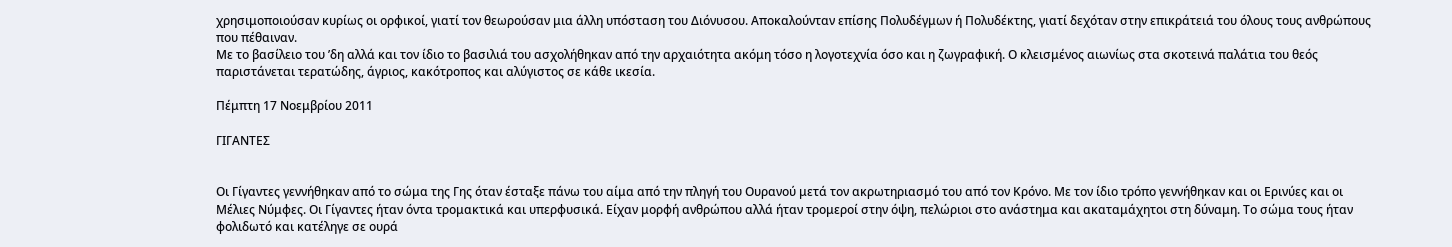χρησιμοποιούσαν κυρίως οι ορφικοί, γιατί τον θεωρούσαν μια άλλη υπόσταση του Διόνυσου. Αποκαλούνταν επίσης Πολυδέγμων ή Πολυδέκτης, γιατί δεχόταν στην επικράτειά του όλους τους ανθρώπους που πέθαιναν.
Με το βασίλειο του ’δη αλλά και τον ίδιο το βασιλιά του ασχολήθηκαν από την αρχαιότητα ακόμη τόσο η λογοτεχνία όσο και η ζωγραφική. Ο κλεισμένος αιωνίως στα σκοτεινά παλάτια του θεός παριστάνεται τερατώδης, άγριος, κακότροπος και αλύγιστος σε κάθε ικεσία.

Πέμπτη 17 Νοεμβρίου 2011

ΓΙΓΑΝΤΕΣ


Οι Γίγαντες γεννήθηκαν από το σώμα της Γης όταν έσταξε πάνω του αίμα από την πληγή του Ουρανού μετά τον ακρωτηριασμό του από τον Κρόνο. Με τον ίδιο τρόπο γεννήθηκαν και οι Ερινύες και οι Μέλιες Νύμφες. Οι Γίγαντες ήταν όντα τρομακτικά και υπερφυσικά. Είχαν μορφή ανθρώπου αλλά ήταν τρομεροί στην όψη, πελώριοι στο ανάστημα και ακαταμάχητοι στη δύναμη. Το σώμα τους ήταν φολιδωτό και κατέληγε σε ουρά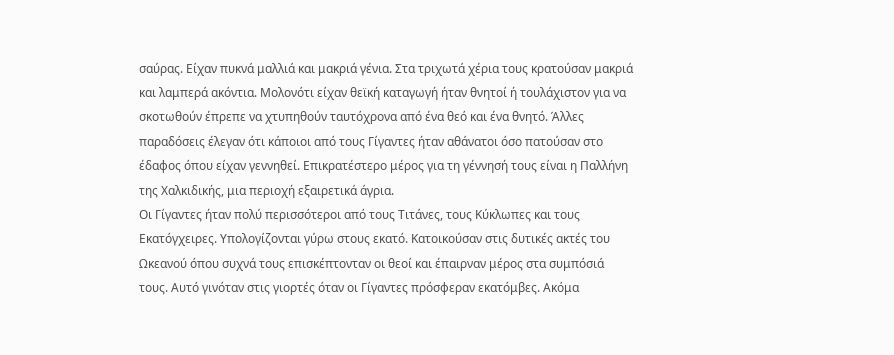σαύρας. Είχαν πυκνά μαλλιά και μακριά γένια. Στα τριχωτά χέρια τους κρατούσαν μακριά και λαμπερά ακόντια. Μολονότι είχαν θεϊκή καταγωγή ήταν θνητοί ή τουλάχιστον για να σκοτωθούν έπρεπε να χτυπηθούν ταυτόχρονα από ένα θεό και ένα θνητό. Άλλες παραδόσεις έλεγαν ότι κάποιοι από τους Γίγαντες ήταν αθάνατοι όσο πατούσαν στο έδαφος όπου είχαν γεννηθεί. Επικρατέστερο μέρος για τη γέννησή τους είναι η Παλλήνη της Χαλκιδικής, μια περιοχή εξαιρετικά άγρια.
Οι Γίγαντες ήταν πολύ περισσότεροι από τους Τιτάνες, τους Κύκλωπες και τους Εκατόγχειρες. Υπολογίζονται γύρω στους εκατό. Κατοικούσαν στις δυτικές ακτές του Ωκεανού όπου συχνά τους επισκέπτονταν οι θεοί και έπαιρναν μέρος στα συμπόσιά τους. Αυτό γινόταν στις γιορτές όταν οι Γίγαντες πρόσφεραν εκατόμβες. Ακόμα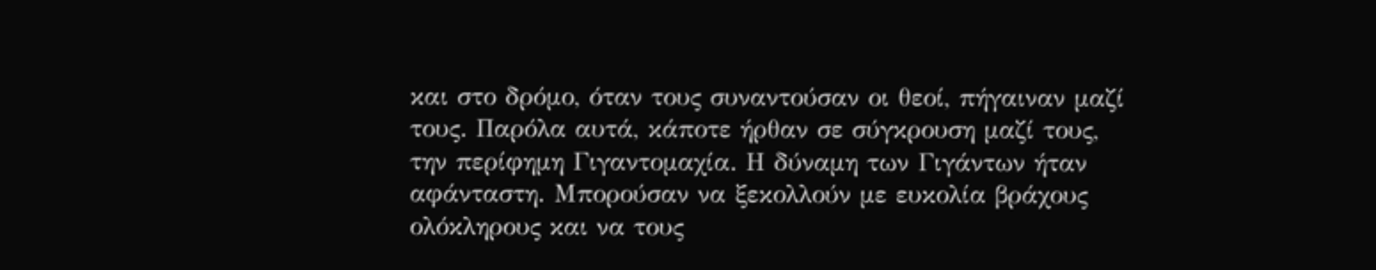και στο δρόμο, όταν τους συναντούσαν οι θεοί, πήγαιναν μαζί τους. Παρόλα αυτά, κάποτε ήρθαν σε σύγκρουση μαζί τους, την περίφημη Γιγαντομαχία. Η δύναμη των Γιγάντων ήταν αφάνταστη. Μπορούσαν να ξεκολλούν με ευκολία βράχους ολόκληρους και να τους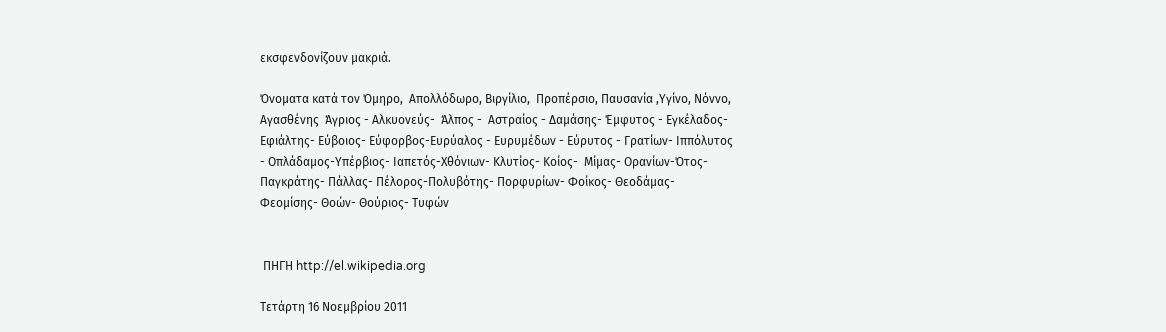εκσφενδονίζουν μακριά.

Όνοματα κατά τον Όμηρο,  Απολλόδωρο, Βιργίλιο,  Προπέρσιο, Παυσανία ,Υγίνο, Νόννο, Αγασθένης  Άγριος - Αλκυονεύς-  Άλπος -  Αστραίος - Δαμάσης- Έμφυτος - Εγκέλαδος- Εφιάλτης- Εύβοιος- Εύφορβος-Ευρύαλος - Ευρυμέδων - Εύρυτος - Γρατίων- Ιππόλυτος - Οπλάδαμος-Υπέρβιος- Ιαπετός-Χθόνιων- Κλυτίος- Κοίος-  Μίμας- Ορανίων-Ότος-Παγκράτης- Πάλλας- Πέλορος-Πολυβότης- Πορφυρίων- Φοίκος- Θεοδάμας- Φεομίσης- Θοών- Θούριος- Τυφών


 ΠΗΓΗ http://el.wikipedia.org

Τετάρτη 16 Νοεμβρίου 2011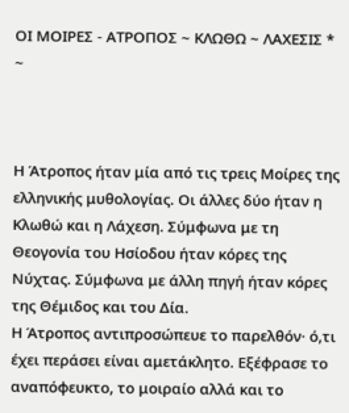ΟΙ ΜΟΙΡΕΣ - ΑΤΡΟΠΟΣ ~ ΚΛΩΘΩ ~ ΛΑΧΕΣΙΣ * ~



Η Άτροπος ήταν μία από τις τρεις Μοίρες της ελληνικής μυθολογίας. Οι άλλες δύο ήταν η Κλωθώ και η Λάχεση. Σύμφωνα με τη Θεογονία του Ησίοδου ήταν κόρες της Νύχτας. Σύμφωνα με άλλη πηγή ήταν κόρες της Θέμιδος και του Δία.
Η Άτροπος αντιπροσώπευε το παρελθόν· ό,τι έχει περάσει είναι αμετάκλητο. Εξέφρασε το αναπόφευκτο, το μοιραίο αλλά και το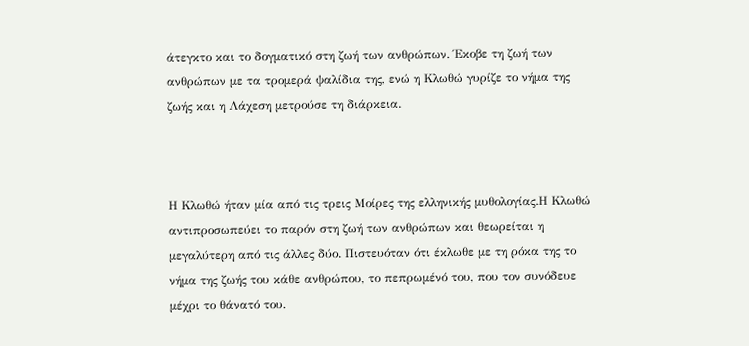άτεγκτο και το δογματικό στη ζωή των ανθρώπων. Έκοβε τη ζωή των ανθρώπων με τα τρομερά ψαλίδια της, ενώ η Κλωθώ γυρίζε το νήμα της ζωής και η Λάχεση μετρούσε τη διάρκεια.



Η Κλωθώ ήταν μία από τις τρεις Μοίρες της ελληνικής μυθολογίας.Η Κλωθώ αντιπροσωπεύει το παρόν στη ζωή των ανθρώπων και θεωρείται η μεγαλύτερη από τις άλλες δύο. Πιστευόταν ότι έκλωθε με τη ρόκα της το νήμα της ζωής του κάθε ανθρώπου, το πεπρωμένό του, που τον συνόδευε μέχρι το θάνατό του.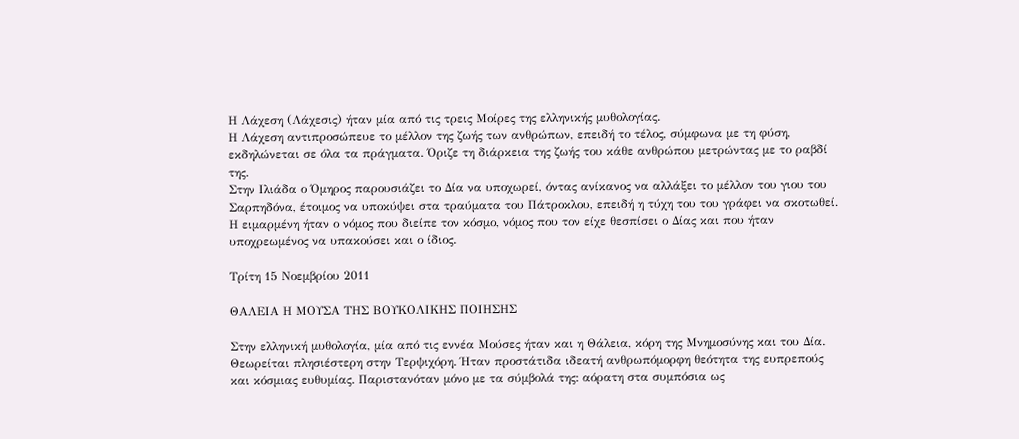Η Λάχεση (Λάχεσις) ήταν μία από τις τρεις Μοίρες της ελληνικής μυθολογίας.
Η Λάχεση αντιπροσώπευε το μέλλον της ζωής των ανθρώπων, επειδή το τέλος, σύμφωνα με τη φύση, εκδηλώνεται σε όλα τα πράγματα. Όριζε τη διάρκεια της ζωής του κάθε ανθρώπου μετρώντας με το ραβδί της.
Στην Ιλιάδα ο Όμηρος παρουσιάζει το Δία να υποχωρεί, όντας ανίκανος να αλλάξει το μέλλον του γιου του Σαρπηδόνα, έτοιμος να υποκύψει στα τραύματα του Πάτροκλου, επειδή η τύχη του του γράφει να σκοτωθεί. Η ειμαρμένη ήταν ο νόμος που διείπε τον κόσμο, νόμος που τον είχε θεσπίσει ο Δίας και που ήταν υποχρεωμένος να υπακούσει και ο ίδιος.

Τρίτη 15 Νοεμβρίου 2011

ΘΑΛΕΙΑ Η ΜΟΥΣΑ ΤΗΣ ΒΟΥΚΟΛΙΚΗΣ ΠΟΙΗΣΗΣ

Στην ελληνική μυθολογία, μία από τις εννέα Μούσες ήταν και η Θάλεια, κόρη της Μνημοσύνης και του Δία. Θεωρείται πλησιέστερη στην Τερψιχόρη. Ήταν προστάτιδα ιδεατή ανθρωπόμορφη θεότητα της ευπρεπούς και κόσμιας ευθυμίας. Παριστανόταν μόνο με τα σύμβολά της: αόρατη στα συμπόσια ως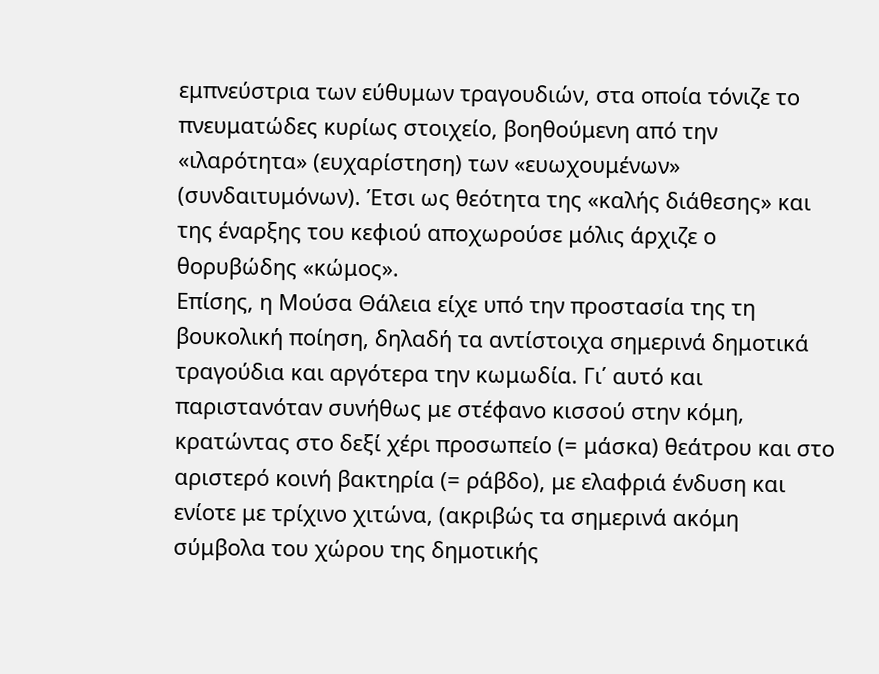εμπνεύστρια των εύθυμων τραγουδιών, στα οποία τόνιζε το πνευματώδες κυρίως στοιχείο, βοηθούμενη από την «ιλαρότητα» (ευχαρίστηση) των «ευωχουμένων» (συνδαιτυμόνων). Έτσι ως θεότητα της «καλής διάθεσης» και της έναρξης του κεφιού αποχωρούσε μόλις άρχιζε ο θορυβώδης «κώμος».
Επίσης, η Μούσα Θάλεια είχε υπό την προστασία της τη βουκολική ποίηση, δηλαδή τα αντίστοιχα σημερινά δημοτικά τραγούδια και αργότερα την κωμωδία. Γι΄ αυτό και παριστανόταν συνήθως με στέφανο κισσού στην κόμη, κρατώντας στο δεξί χέρι προσωπείο (= μάσκα) θεάτρου και στο αριστερό κοινή βακτηρία (= ράβδο), με ελαφριά ένδυση και ενίοτε με τρίχινο χιτώνα, (ακριβώς τα σημερινά ακόμη σύμβολα του χώρου της δημοτικής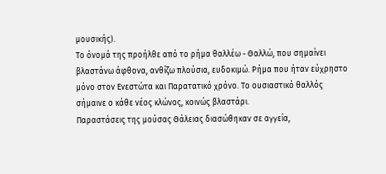μουσικής).
Το όνομά της προήλθε από το ρήμα θαλλέω - Θαλλώ, που σημαίνει βλαστάνω άφθονα, ανθίζω πλούσια, ευδοκιμώ. Ρήμα που ήταν εύχρηστο μόνο στον Ενεστώτα και Παρατατικό χρόνο. Το ουσιαστικό θαλλός σήμαινε ο κάθε νέος κλώνος, κοινώς βλαστάρι.
Παραστάσεις της μούσας Θάλειας διασώθηκαν σε αγγεία,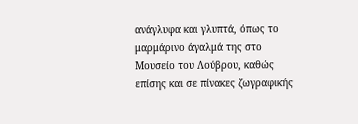ανάγλυφα και γλυπτά, όπως το μαρμάρινο άγαλμά της στο Μουσείο του Λούβρου, καθώς επίσης και σε πίνακες ζωγραφικής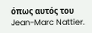όπως αυτός του Jean-Marc Nattier.